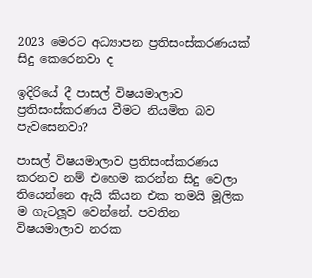2023 මෙරට අධ්‍යාපන ප්‍රතිසංස්කරණයක් සිදු කෙරෙනවා ද

ඉදිරියේ දී පාසල් විෂයමාලාව ප්‍රතිසංස්කරණය වීමට නියමිත බව පැවසෙනවා?

පාසල් විෂයමාලාව ප්‍රතිසංස්කරණය කරනව නම් එහෙම කරන්න සිදු වෙලා තියෙන්නෙ ඇයි කියන එක තමයි මූලික ම ගැටලූව වෙන්නේ. පවතින විෂයමාලාව නරක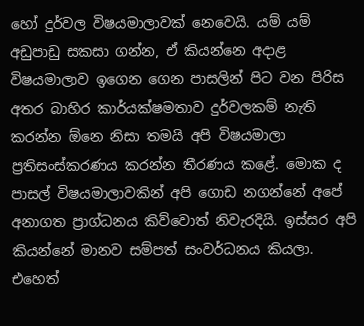හෝ දුර්වල විෂයමාලාවක් නෙවෙයි. යම් යම් අඩුපාඩු සකසා ගන්න, ඒ කියන්නෙ අදාළ විෂයමාලාව ඉගෙන ගෙන පාසලින් පිට වන පිරිස අතර බාහිර කාර්යක්ෂමතාව දුර්වලකම් නැති කරන්න ඕනෙ නිසා තමයි අපි විෂයමාලා ප්‍රතිසංස්කරණය කරන්න තීරණය කළේ. මොක ද පාසල් විෂයමාලාවකින් අපි ගොඩ නගන්නේ අපේ අනාගත ප්‍රාග්ධනය කිව්වොත් නිවැරදියි. ඉස්සර අපි කියන්නේ මානව සම්පත් සංවර්ධනය කියලා. එහෙත්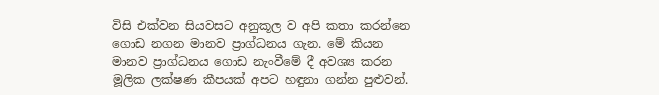විසි එක්වන සියවසට අනුකූල ව අපි කතා කරන්නෙ ගොඩ නගන මානව ප්‍රාග්ධනය ගැන. මේ කියන මානව ප්‍රාග්ධනය ගොඩ නැංවීමේ දී අවශ්‍ය කරන මූලික ලක්ෂණ කීපයක් අපට හඳුනා ගන්න පුළුවන්.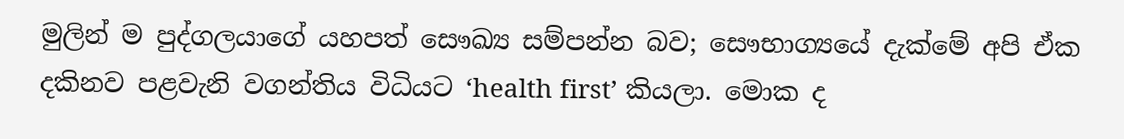මුලින් ම පුද්ගලයාගේ යහපත් සෞඛ්‍ය සම්පන්න බව; සෞභාග්‍යයේ දැක්මේ අපි ඒක දකිනව පළවැනි වගන්තිය විධියට ‘health first’ කියලා. මොක ද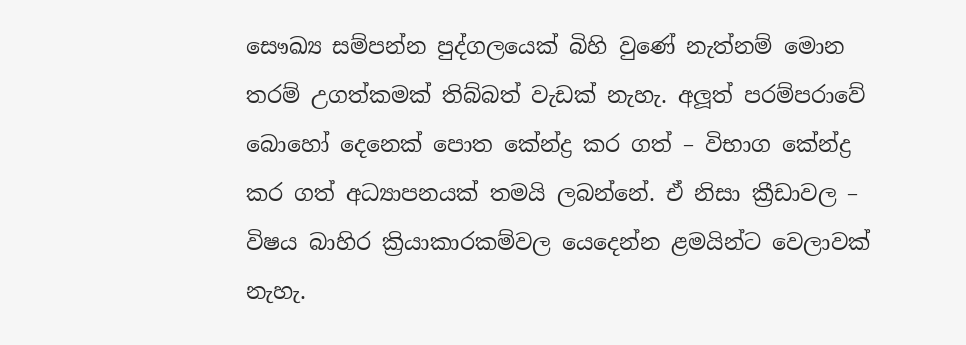සෞඛ්‍ය සම්පන්න පුද්ගලයෙක් බිහි වුණේ නැත්නම් මොන තරම් උගත්කමක් තිබ්බත් වැඩක් නැහැ. අලූත් පරම්පරාවේ බොහෝ දෙනෙක් පොත කේන්ද්‍ර කර ගත් – විභාග කේන්ද්‍ර කර ගත් අධ්‍යාපනයක් තමයි ලබන්නේ. ඒ නිසා ක්‍රීඩාවල – විෂය බාහිර ක්‍රියාකාරකම්වල යෙදෙන්න ළමයින්ට වෙලාවක් නැහැ.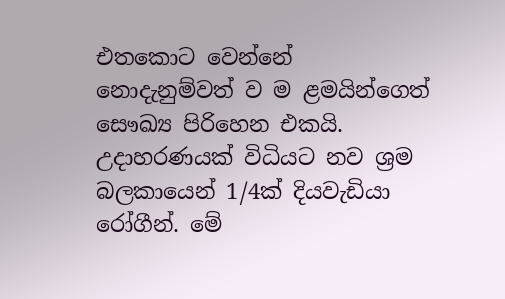එතකොට වෙන්නේ නොදැනුම්වත් ව ම ළමයින්ගෙත් සෞඛ්‍ය පිරිහෙන එකයි. උදාහරණයක් විධියට නව ශ්‍රම බලකායෙන් 1/4ක් දියවැඩියා රෝගීන්. මේ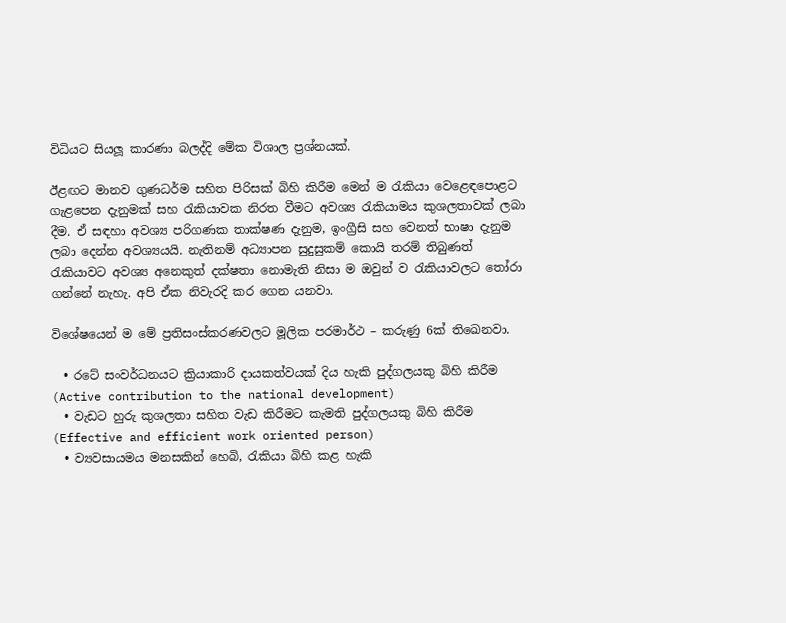විධියට සියලූ කාරණා බලද්දි මේක විශාල ප්‍රශ්නයක්.

ඊළඟට මානව ගුණධර්ම සහිත පිරිසක් බිහි කිරීම මෙන් ම රැකියා වෙළෙඳපොළට ගැළපෙන දැනුමක් සහ රැකියාවක නිරත වීමට අවශ්‍ය රැකියාමය කුශලතාවක් ලබා දීම. ඒ සඳහා අවශ්‍ය පරිගණක තාක්ෂණ දැනුම, ඉංග්‍රීසි සහ වෙනත් භාෂා දැනුම ලබා දෙන්න අවශ්‍යයයි. නැතිනම් අධ්‍යාපන සුදුසුකම් කොයි තරම් තිබුණත් රැකියාවට අවශ්‍ය අනෙකුත් දක්ෂතා නොමැති නිසා ම ඔවුන් ව රැකියාවලට තෝරා ගන්නේ නැහැ. අපි ඒක නිවැරදි කර ගෙන යනවා.

විශේෂයෙන් ම මේ ප්‍රතිසංස්කරණවලට මූලික පරමාර්ථ – කරුණු 6ක් තිඛෙනවා.

  • රටේ සංවර්ධනයට ක්‍රියාකාරි දායකත්වයක් දිය හැකි පුද්ගලයකු බිහි කිරීම (Active contribution to the national development)
  • වැඩට හුරු කුශලතා සහිත වැඩ කිරීමට කැමති පුද්ගලයකු බිහි කිරීම (Effective and efficient work oriented person)
  • ව්‍යවසායමය මනසකින් හෙබි, රැකියා බිහි කළ හැකි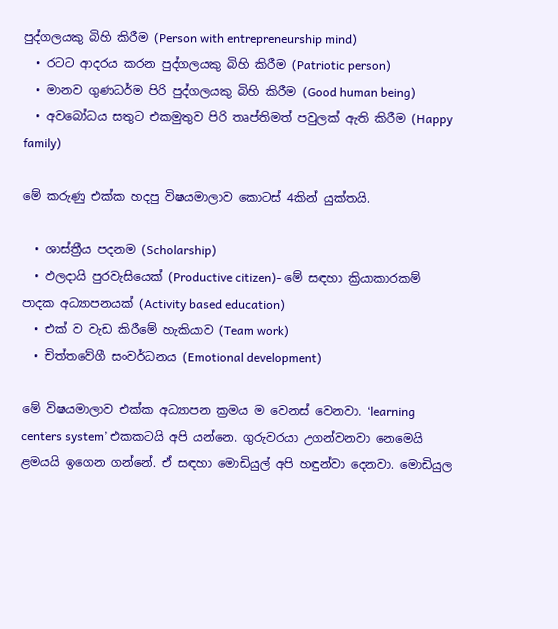පුද්ගලයකු බිහි කිරීම (Person with entrepreneurship mind)
  • රටට ආදරය කරන පුද්ගලයකු බිහි කිරීම (Patriotic person)
  • මානව ගුණධර්ම පිරි පුද්ගලයකු බිහි කිරීම (Good human being)
  • අවබෝධය සතුට එකමුතුව පිරි තෘප්තිමත් පවුලක් ඇති කිරීම (Happy family)

මේ කරුණු එක්ක හදපු විෂයමාලාව කොටස් 4කින් යුක්තයි.

  • ශාස්ත්‍රීය පදනම (Scholarship)
  • ඵලදායි පුරවැසියෙක් (Productive citizen)- මේ සඳහා ක්‍රියාකාරකම් පාදක අධ්‍යාපනයක් (Activity based education)
  • එක් ව වැඩ කිරීමේ හැකියාව (Team work)
  • චිත්තවේගී සංවර්ධනය (Emotional development)

මේ විෂයමාලාව එක්ක අධ්‍යාපන ක්‍රමය ම වෙනස් වෙනවා. ‘learning centers system’ එකකටයි අපි යන්නෙ. ගුරුවරයා උගන්වනවා නෙමෙයි ළමයයි ඉගෙන ගන්නේ. ඒ සඳහා මොඩියුල් අපි හඳුන්වා දෙනවා. මොඩියුල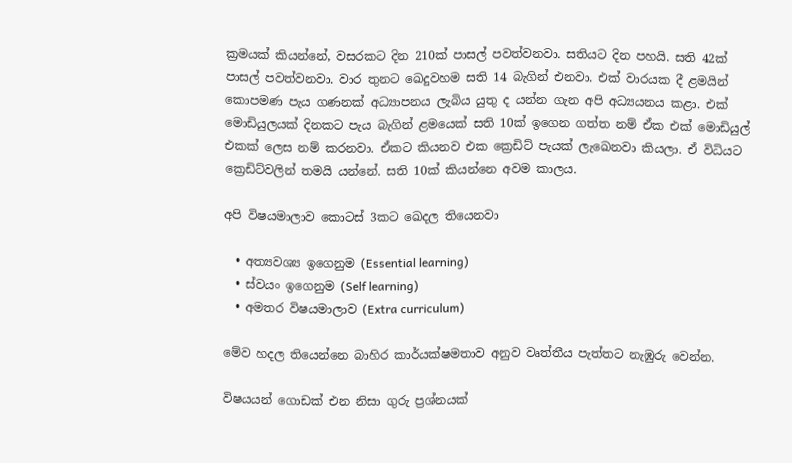ක්‍රමයක් කියන්නේ, වසරකට දින 210ක් පාසල් පවත්වනවා. සතියට දින පහයි. සති 42ක් පාසල් පවත්වනවා. වාර තුනට ඛෙදුවහම සති 14 බැගින් එනවා. එක් වාරයක දී ළමයින් කොපමණ පැය ගණනක් අධ්‍යාපනය ලැබිය යුතු ද යන්න ගැන අපි අධ්‍යයනය කළා. එක් මොඩියුලයක් දිනකට පැය බැගින් ළමයෙක් සති 10ක් ඉගෙන ගත්ත නම් ඒක එක් මොඩියුල් එකක් ලෙස නම් කරනවා. ඒකට කියනව එක ක්‍රෙඩිට් පැයක් ලැඛෙනවා කියලා. ඒ විධියට ක්‍රෙඩිට්වලින් තමයි යන්නේ. සති 10ක් කියන්නෙ අවම කාලය.

අපි විෂයමාලාව කොටස් 3කට ඛෙදල තියෙනවා

  • අත්‍යවශ්‍ය ඉගෙනුම (Essential learning)
  • ස්වයං ඉගෙනුම (Self learning)
  • අමතර විෂයමාලාව (Extra curriculum)

මේව හදල තියෙන්නෙ බාහිර කාර්යක්ෂමතාව අනුව වෘත්තීය පැත්තට නැඹුරු වෙන්න.

විෂයයන් ගොඩක් එන නිසා ගුරු ප්‍රශ්නයක්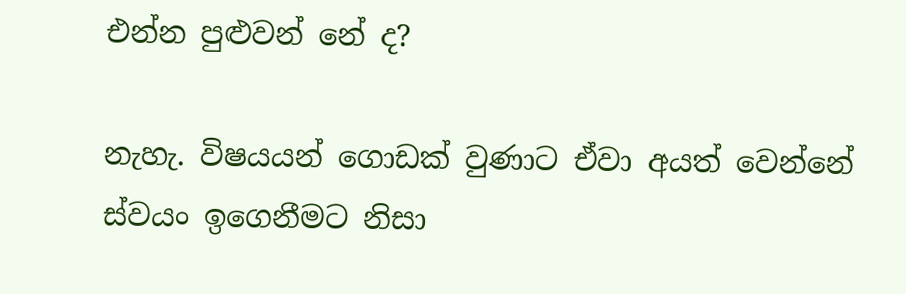එන්න පුළුවන් නේ ද?

නැහැ. විෂයයන් ගොඩක් වුණාට ඒවා අයත් වෙන්නේ ස්වයං ඉගෙනීමට නිසා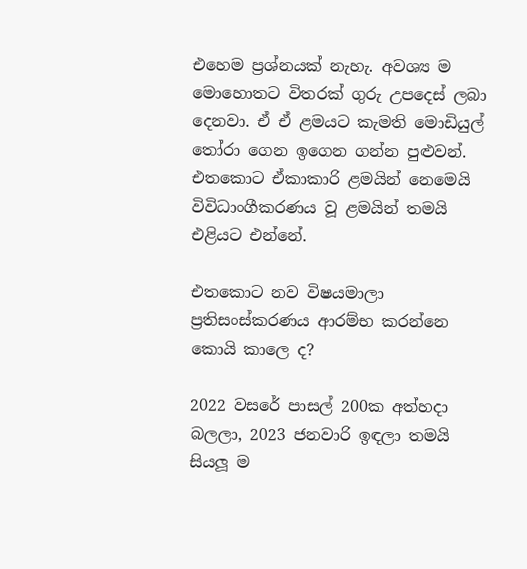එහෙම ප්‍රශ්නයක් නැහැ. අවශ්‍ය ම මොහොතට විතරක් ගුරු උපදෙස් ලබා දෙනවා. ඒ ඒ ළමයට කැමති මොඩියුල් තෝරා ගෙන ඉගෙන ගන්න පුළුවන්. එතකොට ඒකාකාරි ළමයින් නෙමෙයි විවිධාංගීකරණය වූ ළමයින් තමයි එළියට එන්නේ.

එතකොට නව විෂයමාලා ප්‍රතිසංස්කරණය ආරම්භ කරන්නෙ කොයි කාලෙ ද?

2022 වසරේ පාසල් 200ක අත්හදා බලලා, 2023 ජනවාරි ඉඳලා තමයි සියලූ ම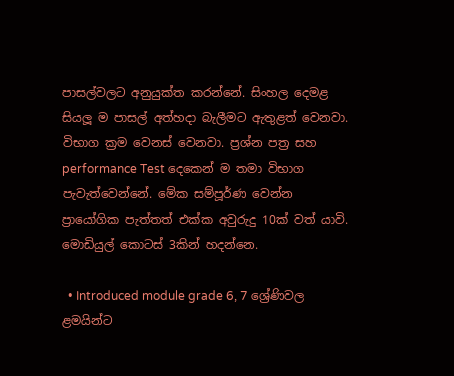පාසල්වලට අනුයුක්ත කරන්නේ. සිංහල දෙමළ සියලූ ම පාසල් අත්හදා බැලීමට ඇතුළත් වෙනවා. විභාග ක්‍රම වෙනස් වෙනවා. ප්‍රශ්න පත්‍ර සහ performance Test දෙකෙන් ම තමා විභාග පැවැත්වෙන්නේ. මේක සම්පූර්ණ වෙන්න ප්‍රායෝගික පැත්තත් එක්ක අවුරුදු 10ක් වත් යාවි. මොඩියුල් කොටස් 3කින් හදන්නෙ.

  • Introduced module grade 6, 7 ශ්‍රේණිවල ළමයින්ට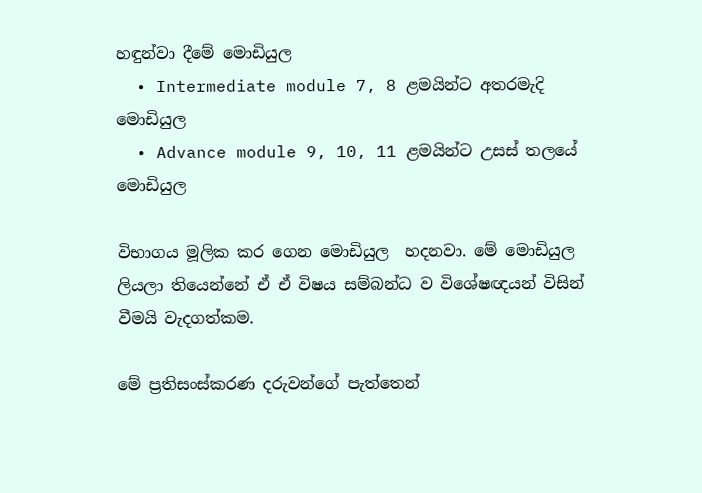හඳුන්වා දීමේ මොඩියුල
  • Intermediate module 7, 8 ළමයින්ට අතරමැදි මොඩියුල
  • Advance module 9, 10, 11 ළමයින්ට උසස් තලයේ මොඩියුල

විභාගය මූලික කර ගෙන මොඩියුල  හදනවා. මේ මොඩියුල ලියලා තියෙන්නේ ඒ ඒ විෂය සම්බන්ධ ව විශේෂඥයන් විසින් වීමයි වැදගත්කම.

මේ ප්‍රතිසංස්කරණ දරුවන්ගේ පැත්තෙන්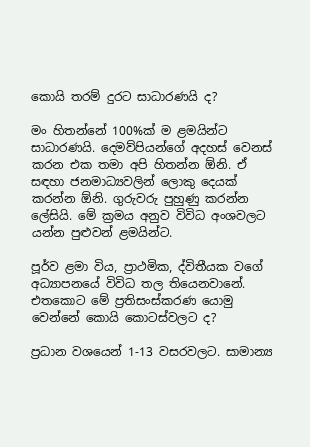කොයි තරම් දුරට සාධාරණයි ද?

මං හිතන්නේ 100%ක් ම ළමයින්ට සාධාරණයි. දෙමව්පියන්ගේ අදහස් වෙනස් කරන එක තමා අපි හිතන්න ඕනි. ඒ සඳහා ජනමාධ්‍යවලින් ලොකු දෙයක් කරන්න ඕනි. ගුරුවරු පුහුණු කරන්න ලේසියි. මේ ක්‍රමය අනුව විවිධ අංශවලට යන්න පුළුවන් ළමයින්ට.

පූර්ව ළමා විය, ප්‍රාථමික, ද්විතීයක වගේ අධ්‍යාපනයේ විවිධ තල තියෙනවානේ. එතකොට මේ ප්‍රතිසංස්කරණ යොමු වෙන්නේ කොයි කොටස්වලට ද?

ප්‍රධාන වශයෙන් 1-13 වසරවලට. සාමාන්‍ය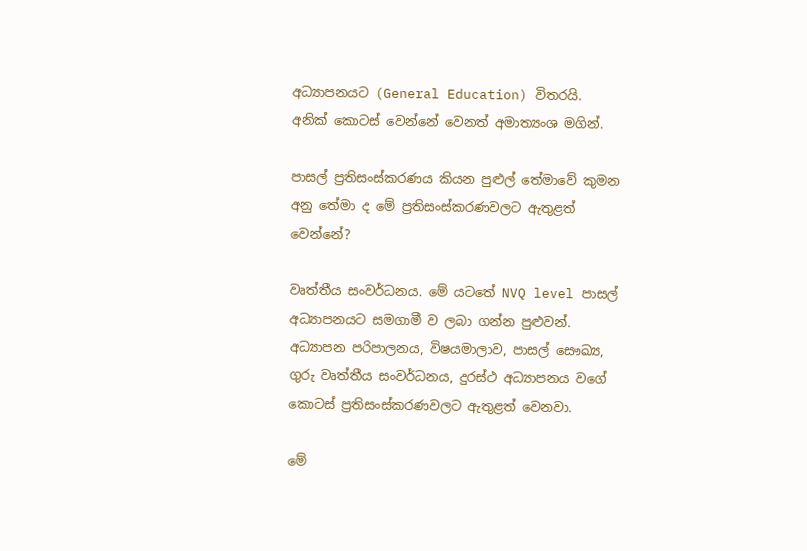අධ්‍යාපනයට (General Education) විතරයි. අනික් කොටස් වෙන්නේ වෙනත් අමාත්‍යංශ මගින්.

පාසල් ප්‍රතිසංස්කරණය කියන පුළුල් තේමාවේ කුමන අනු තේමා ද මේ ප්‍රතිසංස්කරණවලට ඇතුළත් වෙන්නේ?

වෘත්තීය සංවර්ධනය. මේ යටතේ NVQ level පාසල් අධ්‍යාපනයට සමගාමී ව ලබා ගන්න පුළුවන්. අධ්‍යාපන පරිපාලනය, විෂයමාලාව, පාසල් සෞඛ්‍ය, ගුරු වෘත්තීය සංවර්ධනය, දුරස්ථ අධ්‍යාපනය වගේ කොටස් ප්‍රතිසංස්කරණවලට ඇතුළත් වෙනවා.

මේ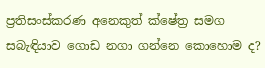ප්‍රතිසංස්කරණ අනෙකුත් ක්ෂේත්‍ර සමග සබැඳියාව ගොඩ නගා ගන්නෙ කොහොම ද?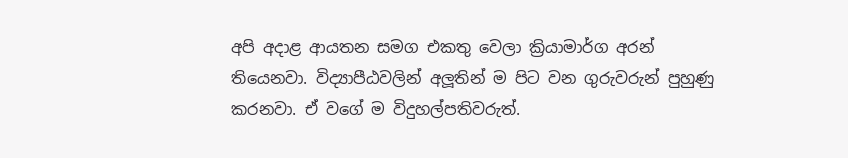අපි අදාළ ආයතන සමග එකතු වෙලා ක්‍රියාමාර්ග අරන් තියෙනවා. විද්‍යාපීඨවලින් අලූතින් ම පිට වන ගුරුවරුන් පුහුණු කරනවා. ඒ වගේ ම විදුහල්පතිවරුත්.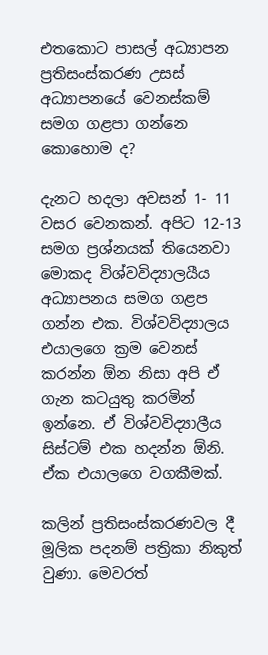එතකොට පාසල් අධ්‍යාපන ප්‍රතිසංස්කරණ උසස් අධ්‍යාපනයේ වෙනස්කම් සමග ගළපා ගන්නෙ කොහොම ද?

දැනට හදලා අවසන් 1- 11 වසර වෙනකන්. අපිට 12-13 සමග ප්‍රශ්නයක් තියෙනවා මොකද විශ්වවිද්‍යාලයීය අධ්‍යාපනය සමග ගළප ගන්න එක. විශ්වවිද්‍යාලය එයාලගෙ ක්‍රම වෙනස් කරන්න ඕන නිසා අපි ඒ ගැන කටයුතු කරමින් ඉන්නෙ. ඒ විශ්වවිද්‍යාලීය සිස්ටම් එක හදන්න ඕනි. ඒක එයාලගෙ වගකීමක්.

කලින් ප්‍රතිසංස්කරණවල දී මූලික පදනම් පත්‍රිකා නිකුත් වුණා. මෙවරත්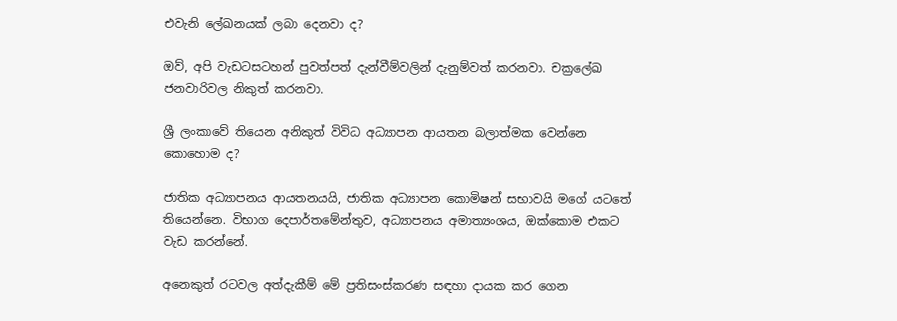එවැනි ලේඛනයක් ලබා දෙනවා ද?

ඔව්, අපි වැඩටසටහන් පුවත්පත් දැන්වීම්වලින් දැනුම්වත් කරනවා. චක්‍රලේඛ ජනවාරිවල නිකුත් කරනවා.

ශ්‍රී ලංකාවේ තියෙන අනිකුත් විවිධ අධ්‍යාපන ආයතන බලාත්මක වෙන්නෙ කොහොම ද?

ජාතික අධ්‍යාපනය ආයතනයයි, ජාතික අධ්‍යාපන කොමිෂන් සභාවයි මගේ යටතේ තියෙන්නෙ. විභාග දෙපාර්තමේන්තුව, අධ්‍යාපනය අමාත්‍යංශය, ඔක්කොම එකට වැඩ කරන්නේ.

අනෙකුත් රටවල අත්දැකීම් මේ ප්‍රතිසංස්කරණ සඳහා දායක කර ගෙන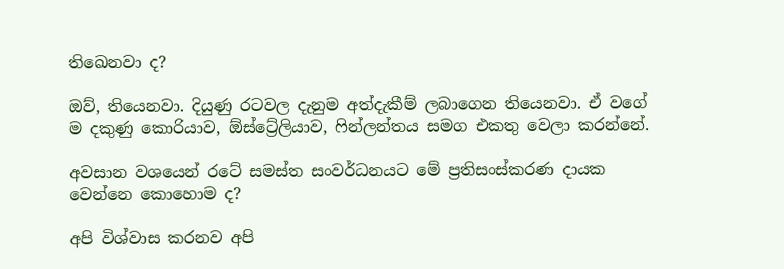තිඛෙනවා ද?

ඔව්, තියෙනවා. දියුණු රටවල දැනුම අත්දැකීම් ලබාගෙන තියෙනවා. ඒ වගේ ම දකුණු කොරියාව, ඕස්ට්‍රේලියාව, ෆින්ලන්තය සමග එකතු වෙලා කරන්නේ.

අවසාන වශයෙන් රටේ සමස්ත සංවර්ධනයට මේ ප්‍රතිසංස්කරණ දායක වෙන්නෙ කොහොම ද?

අපි විශ්වාස කරනව අපි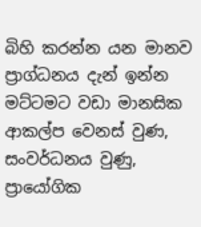බිහි කරන්න යන මානව ප්‍රාග්ධනය දැන් ඉන්න මට්ටමට වඩා මානසික ආකල්ප වෙනස් වුණ, සංවර්ධනය වුණු, ප්‍රායෝගික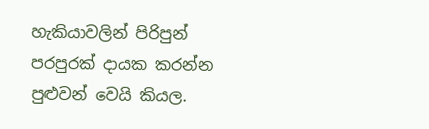හැකියාවලින් පිරිපුන් පරපුරක් දායක කරන්න පුළුවන් වෙයි කියල.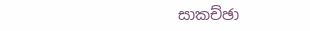සාකච්ඡා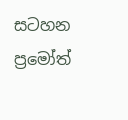සටහන  ප්‍රමෝත්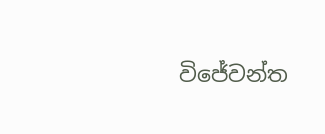විජේවන්ත